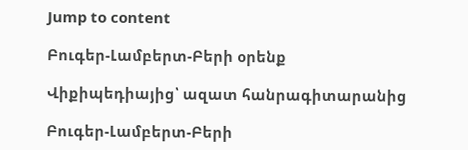Jump to content

Բուգեր-Լամբերտ-Բերի օրենք

Վիքիպեդիայից՝ ազատ հանրագիտարանից

Բուգեր-Լամբերտ-Բերի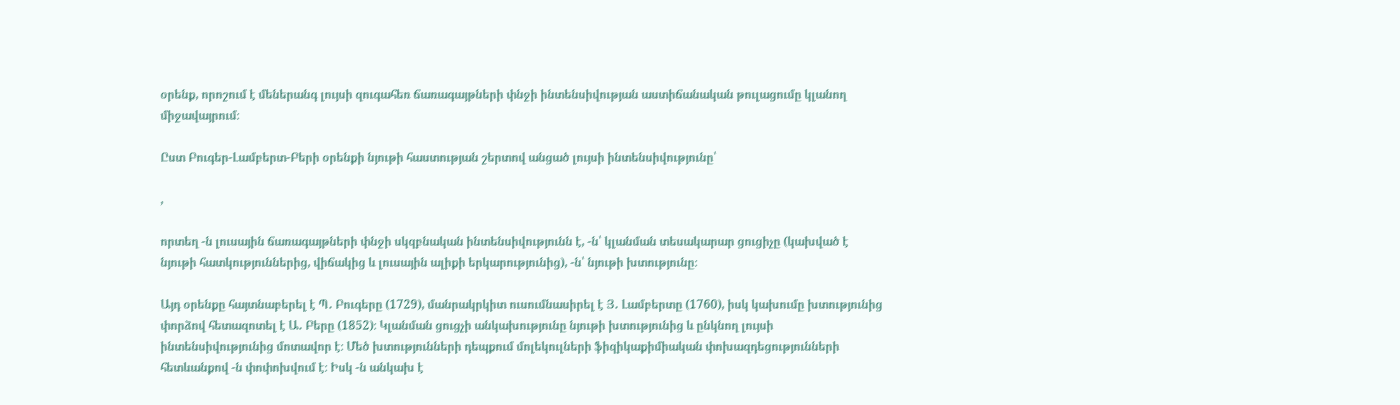օրենք, որոշում է մեներանգ լույսի զուգահեռ ճառագայթների փնջի ինտենսիվության աստիճանական թուլացումը կլանող միջավայրում։

Ըստ Բուգեր-Լամբերտ-Բերի օրենքի նյութի հաստության շերտով անցած լույսի ինտենսիվությունը՝

,

որտեղ -ն լուսային ճառագայթների փնջի սկզբնական ինտենսիվությունն է, -ն՝ կլանման տեսակարար ցուցիչը (կախված է նյութի հատկություններից, վիճակից և լուսային ալիքի երկարությունից), -ն՝ նյութի խտությունը։

Այդ օրենքը հայտնաբերել է Պ․ Բուգերը (1729), մանրակրկիտ ուսումնասիրել է Յ․ Լամբերտը (1760), իսկ կախումը խտությունից փորձով հետազոտել է Ա․ Բերը (1852)։ Կլանման ցուցչի անկախությունը նյութի խտությունից և ընկնող լույսի ինտենսիվությունից մոտավոր է։ Մեծ խտությունների դեպքում մոլեկուլների ֆիզիկաքիմիական փոխազդեցությունների հետևանքով -ն փոփոխվում է։ Իսկ -ն անկախ է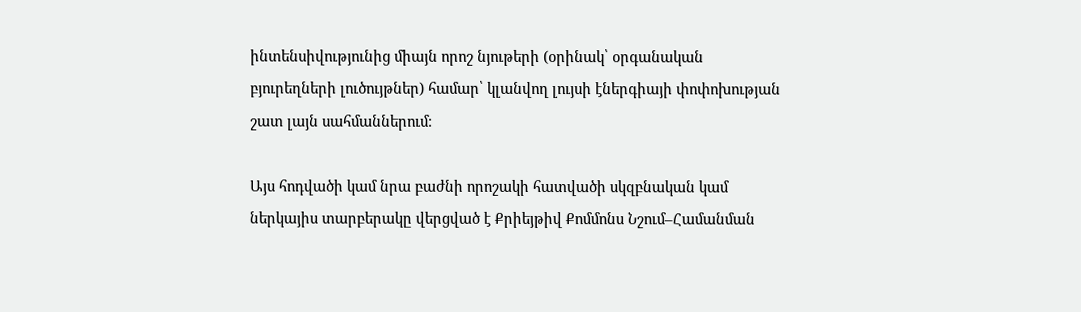ինտենսիվությունից միայն որոշ նյութերի (օրինակ՝ օրգանական բյուրեղների լուծույթներ) համար՝ կլանվող լույսի էներգիայի փոփոխության շատ լայն սահմաններում։

Այս հոդվածի կամ նրա բաժնի որոշակի հատվածի սկզբնական կամ ներկայիս տարբերակը վերցված է Քրիեյթիվ Քոմմոնս Նշում–Համանման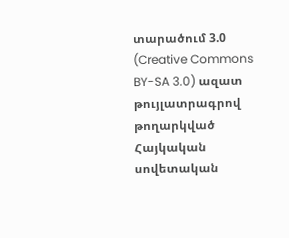տարածում 3.0 (Creative Commons BY-SA 3.0) ազատ թույլատրագրով թողարկված Հայկական սովետական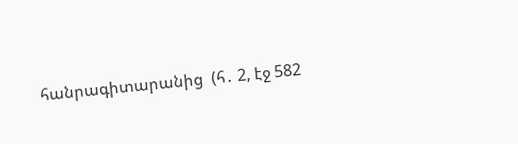հանրագիտարանից  (հ․ 2, էջ 582